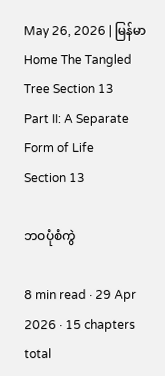May 26, 2026 | မြန်မာ
Home The Tangled Tree Section 13
Part II: A Separate Form of Life
Section 13

ဘဝပုံစံကွဲ

8 min read · 29 Apr 2026 · 15 chapters total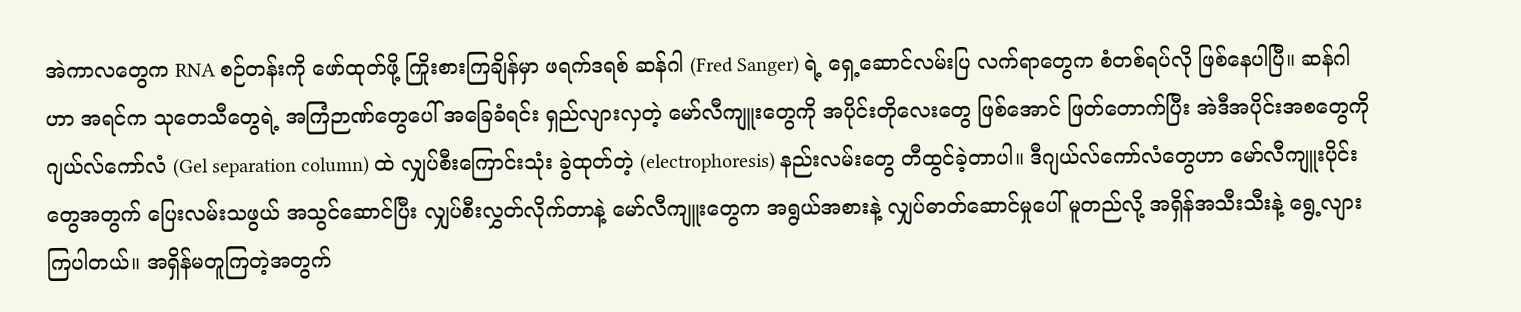အဲကာလတွေက RNA စဉ်တန်းကို ဖော်ထုတ်ဖို့ ကြိုးစားကြချိန်မှာ ဖရက်ဒရစ် ဆန်ဂါ (Fred Sanger) ရဲ့ ရှေ့ဆောင်လမ်းပြ လက်ရာတွေက စံတစ်ရပ်လို ဖြစ်နေပါပြီ။ ဆန်ဂါဟာ အရင်က သုတေသီတွေရဲ့ အကြံဉာဏ်တွေပေါ် အခြေခံရင်း ရှည်လျားလှတဲ့ မော်လီကျူးတွေကို အပိုင်းတိုလေးတွေ ဖြစ်အောင် ဖြတ်တောက်ပြီး အဲဒီအပိုင်းအစတွေကို ဂျယ်လ်ကော်လံ (Gel separation column) ထဲ လျှပ်စီးကြောင်းသုံး ခွဲထုတ်တဲ့ (electrophoresis) နည်းလမ်းတွေ တီထွင်ခဲ့တာပါ။ ဒီဂျယ်လ်ကော်လံတွေဟာ မော်လီကျူးပိုင်းတွေအတွက် ပြေးလမ်းသဖွယ် အသွင်ဆောင်ပြီး လျှပ်စီးလွှတ်လိုက်တာနဲ့ မော်လီကျူးတွေက အရွယ်အစားနဲ့ လျှပ်ဓာတ်ဆောင်မှုပေါ် မူတည်လို့ အရှိန်အသီးသီးနဲ့ ရွေ့လျားကြပါတယ်။ အရှိန်မတူကြတဲ့အတွက်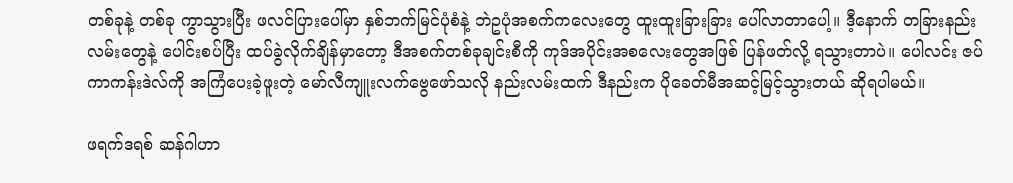တစ်ခုနဲ့ တစ်ခု ကွာသွားပြီး ဖလင်ပြားပေါ်မှာ နှစ်ဘက်မြင်ပုံစံနဲ့ ဘဲဥပုံအစက်ကလေးတွေ ထူးထူးခြားခြား ပေါ်လာတာပေါ့။ ဒီ့နောက် တခြားနည်းလမ်းတွေနဲ့ ပေါင်းစပ်ပြီး ထပ်ခွဲလိုက်ချိန်မှာတော့ ဒီအစက်တစ်ခုချင်းစီကို ကုဒ်အပိုင်းအစလေးတွေအဖြစ် ပြန်ဖတ်လို့ ရသွားတာပဲ။ ပေါလင်း ဇပ်ကာကန်းဒဲလ်ကို အကြံပေးခဲ့ဖူးတဲ့ မော်လီကျူးလက်ဗွေဖော်သလို နည်းလမ်းထက် ဒီနည်းက ပိုခေတ်မီအဆင့်မြင့်သွားတယ် ဆိုရပါမယ်။

ဖရက်ဒရစ် ဆန်ဂါဟာ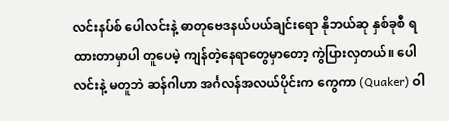လင်းနပ်စ် ပေါလင်းနဲ့ ဓာတုဗေဒနယ်ပယ်ချင်းရော နိုဘယ်ဆု နှစ်ခုစီ ရထားတာမှာပါ တူပေမဲ့ ကျန်တဲ့နေရာတွေမှာတော့ ကွဲပြားလှတယ်။ ပေါလင်းနဲ့ မတူဘဲ ဆန်ဂါဟာ အင်္ဂလန်အလယ်ပိုင်းက ကွေကာ (Quaker) ဝါ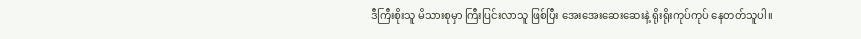ဒီကြီးစိုးသူ မိသားစုမှာ ကြီးပြင်းလာသူ ဖြစ်ပြီး အေးအေးဆေးဆေးနဲ့ ရိုးရိုးကုပ်ကုပ် နေတတ်သူပါ။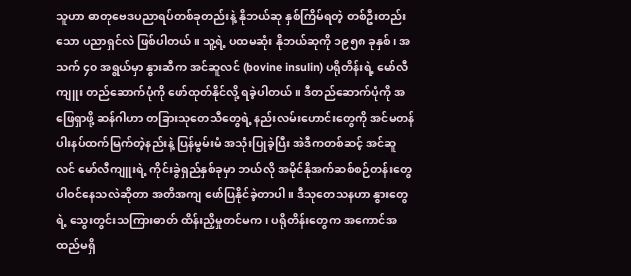သူဟာ ဓာတုဗေဒပညာရပ်တစ်ခုတည်းနဲ့ နိုဘယ်ဆု နှစ်ကြိမ်ရတဲ့ တစ်ဦးတည်းသော ပညာရှင်လဲ ဖြစ်ပါတယ်။ သူ့ရဲ့ ပထမဆုံး နိုဘယ်ဆုကို ၁၉၅၈ ခုနှစ်၊ အသက် ၄၀ အရွယ်မှာ နွားဆီက အင်ဆူလင် (bovine insulin) ပရိုတိန်းရဲ့ မော်လီကျူး တည်ဆောက်ပုံကို ဖော်ထုတ်နိုင်လို့ ရခဲ့ပါတယ်။ ဒီတည်ဆောက်ပုံကို အဖြေရှာဖို့ ဆန်ဂါဟာ တခြားသုတေသီတွေရဲ့ နည်းလမ်းဟောင်းတွေကို အင်မတန် ပါးနပ်ထက်မြက်တဲ့နည်းနဲ့ ပြန်မွမ်းမံ အသုံးပြုခဲ့ပြီး အဲဒီကတစ်ဆင့် အင်ဆူလင် မော်လီကျူးရဲ့ ကိုင်းခွဲရှည်နှစ်ခုမှာ ဘယ်လို အမိုင်နိုအက်ဆစ်စဉ်တန်းတွေ ပါဝင်နေသလဲဆိုတာ အတိအကျ ဖော်ပြနိုင်ခဲ့တာပါ။ ဒီသုတေသနဟာ နွားတွေရဲ့ သွေးတွင်းသကြားဓာတ် ထိန်းညှိမှုတင်မက၊ ပရိုတိန်းတွေက အကောင်အထည်မရှိ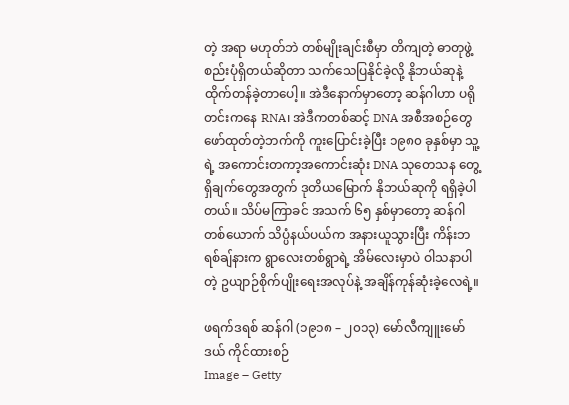တဲ့ အရာ မဟုတ်ဘဲ တစ်မျိုးချင်းစီမှာ တိကျတဲ့ ဓာတုဖွဲ့စည်းပုံရှိတယ်ဆိုတာ သက်သေပြနိုင်ခဲ့လို့ နိုဘယ်ဆုနဲ့ ထိုက်တန်ခဲ့တာပေါ့။ အဲဒီနောက်မှာတော့ ဆန်ဂါဟာ ပရိုတင်းကနေ RNA၊ အဲဒီကတစ်ဆင့် DNA အစီအစဉ်တွေ ဖော်ထုတ်တဲ့ဘက်ကို ကူးပြောင်းခဲ့ပြီး ၁၉၈၀ ခုနှစ်မှာ သူ့ရဲ့ အကောင်းတကာ့အကောင်းဆုံး DNA သုတေသန တွေ့ရှိချက်တွေအတွက် ဒုတိယမြောက် နိုဘယ်ဆုကို ရရှိခဲ့ပါတယ်။ သိပ်မကြာခင် အသက် ၆၅ နှစ်မှာတော့ ဆန်ဂါတစ်ယောက် သိပ္ပံနယ်ပယ်က အနားယူသွားပြီး ကိန်းဘရစ်ချ်နားက ရွာလေးတစ်ရွာရဲ့ အိမ်လေးမှာပဲ ဝါသနာပါတဲ့ ဥယျာဉ်စိုက်ပျိုးရေးအလုပ်နဲ့ အချိန်ကုန်ဆုံးခဲ့လေရဲ့။

ဖရက်ဒရစ် ဆန်ဂါ (၁၉၁၈ – ၂၀၁၃) မော်လီကျူးမော်ဒယ် ကိုင်ထားစဉ်
Image – Getty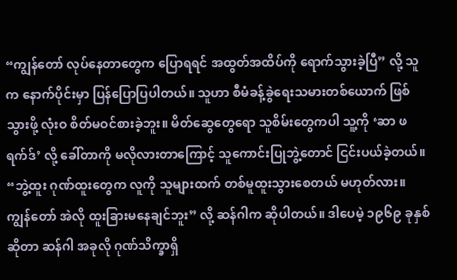“ကျွန်တော် လုပ်နေတာတွေက ပြောရရင် အထွတ်အထိပ်ကို ရောက်သွားခဲ့ပြီ” လို့ သူက နောက်ပိုင်းမှာ ပြန်ပြောပြပါတယ်။ သူဟာ စီမံခန့်ခွဲရေးသမားတစ်ယောက် ဖြစ်သွားဖို့ လုံးဝ စိတ်မဝင်စားခဲ့ဘူး။ မိတ်ဆွေတွေရော သူစိမ်းတွေကပါ သူ့ကို ‘ဆာ ဖရက်ဒ်’ လို့ ခေါ်တာကို မလိုလားတာကြောင့် သူကောင်းပြုဘွဲ့တောင် ငြင်းပယ်ခဲ့တယ်။ “ဘွဲ့ထူး ဂုဏ်ထူးတွေက လူကို သူများထက် တစ်မူထူးသွားစေတယ် မဟုတ်လား။ ကျွန်တော် အဲလို ထူးခြားမနေချင်ဘူး” လို့ ဆန်ဂါက ဆိုပါတယ်။ ဒါပေမဲ့ ၁၉၆၉ ခုနှစ်ဆိုတာ ဆန်ဂါ အခုလို ဂုဏ်သိက္ခာရှိ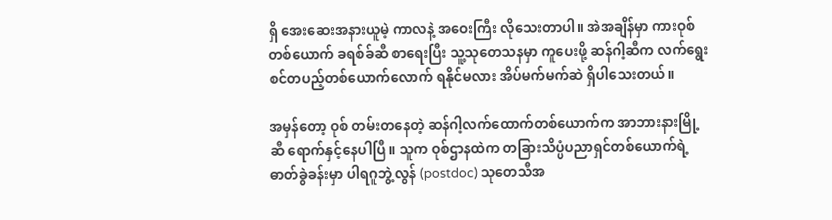ရှိ အေးဆေးအနားယူမဲ့ ကာလနဲ့ အဝေးကြီး လိုသေးတာပါ။ အဲအချိန်မှာ ကားဝုစ်တစ်ယောက် ခရစ်ခ်ဆီ စာရေးပြီး သူ့သုတေသနမှာ ကူပေးဖို့ ဆန်ဂါ့ဆီက လက်ရွေးစင်တပည့်တစ်ယောက်လောက် ရနိုင်မလား အိပ်မက်မက်ဆဲ ရှိပါသေးတယ်။

အမှန်တော့ ဝုစ် တမ်းတနေတဲ့ ဆန်ဂါ့လက်ထောက်တစ်ယောက်က အာဘားနားမြို့ဆီ ရောက်နှင့်နေပါပြီ။ သူက ဝုစ်ဌာနထဲက တခြားသိပ္ပံပညာရှင်တစ်ယောက်ရဲ့ ဓာတ်ခွဲခန်းမှာ ပါရဂူဘွဲ့လွန် (postdoc) သုတေသီအ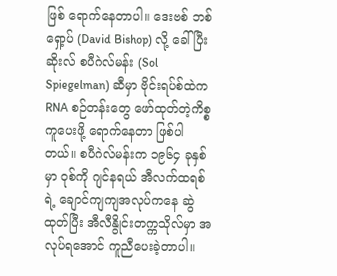ဖြစ် ရောက်နေတာပါ။ ဒေးဗစ် ဘစ်ရှော့ပ် (David Bishop) လို့ ခေါ်ပြီး ဆိုးလ် စပီဂဲလ်မန်း (Sol Spiegelman) ဆီမှာ ဗိုင်းရပ်စ်ထဲက RNA စဉ်တန်းတွေ ဖော်ထုတ်တဲ့ကိစ္စ ကူပေးဖို့ ရောက်နေတာ ဖြစ်ပါတယ်။ စပီဂဲလ်မန်းက ၁၉၆၄ ခုနှစ်မှာ ဝုစ်ကို ဂျင်နရယ် အီလက်ထရစ်ရဲ့ ချောင်ကျကျအလုပ်ကနေ ဆွဲထုတ်ပြီး အီလီနွိုင်းတက္ကသိုလ်မှာ အလုပ်ရအောင် ကူညီပေးခဲ့တာပါ။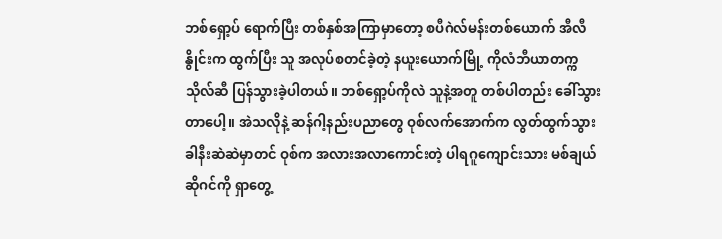ဘစ်ရှော့ပ် ရောက်ပြီး တစ်နှစ်အကြာမှာတော့ စပီဂဲလ်မန်းတစ်ယောက် အီလီနွိုင်းက ထွက်ပြီး သူ အလုပ်စတင်ခဲ့တဲ့ နယူးယောက်မြို့ ကိုလံဘီယာတက္ကသိုလ်ဆီ ပြန်သွားခဲ့ပါတယ်။ ဘစ်ရှော့ပ်ကိုလဲ သူနဲ့အတူ တစ်ပါတည်း ခေါ်သွားတာပေါ့။ အဲသလိုနဲ့ ဆန်ဂါ့နည်းပညာတွေ ဝုစ်လက်အောက်က လွတ်ထွက်သွားခါနီးဆဲဆဲမှာတင် ဝုစ်က အလားအလာကောင်းတဲ့ ပါရဂူကျောင်းသား မစ်ချယ် ဆိုဂင်ကို ရှာတွေ့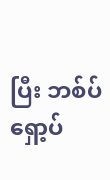ပြီး ဘစ်ပ်ရှော့ပ်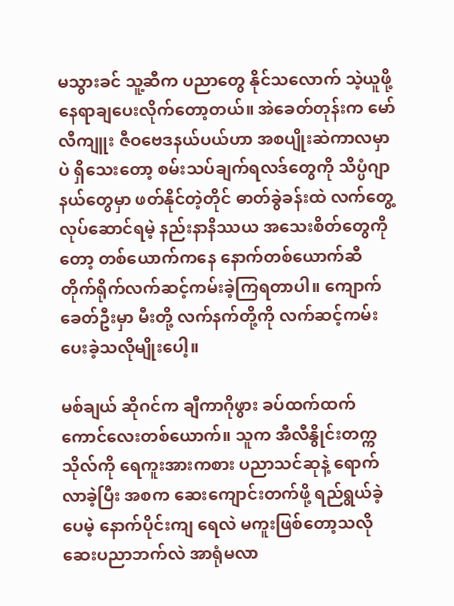မသွားခင် သူ့ဆီက ပညာတွေ နိုင်သလောက် သဲ့ယူဖို့ နေရာချပေးလိုက်တော့တယ်။ အဲခေတ်တုန်းက မော်လီကျူး ဇီဝဗေဒနယ်ပယ်ဟာ အစပျိုးဆဲကာလမှာပဲ ရှိသေးတော့ စမ်းသပ်ချက်ရလဒ်တွေကို သိပ္ပံဂျာနယ်တွေမှာ ဖတ်နိုင်တဲ့တိုင် ဓာတ်ခွဲခန်းထဲ လက်တွေ့လုပ်ဆောင်ရမဲ့ နည်းနာနိဿယ အသေးစိတ်တွေကိုတော့ တစ်ယောက်ကနေ နောက်တစ်ယောက်ဆီ တိုက်ရိုက်လက်ဆင့်ကမ်းခဲ့ကြရတာပါ။ ကျောက်ခေတ်ဦးမှာ မီးတို့ လက်နက်တို့ကို လက်ဆင့်ကမ်းပေးခဲ့သလိုမျိုးပေါ့။

မစ်ချယ် ဆိုဂင်က ချီကာဂိုဖွား ခပ်ထက်ထက် ကောင်လေးတစ်ယောက်။ သူက အီလီနွိုင်းတက္ကသိုလ်ကို ရေကူးအားကစား ပညာသင်ဆုနဲ့ ရောက်လာခဲ့ပြီး အစက ဆေးကျောင်းတက်ဖို့ ရည်ရွယ်ခဲ့ပေမဲ့ နောက်ပိုင်းကျ ရေလဲ မကူးဖြစ်တော့သလို ဆေးပညာဘက်လဲ အာရုံမလာ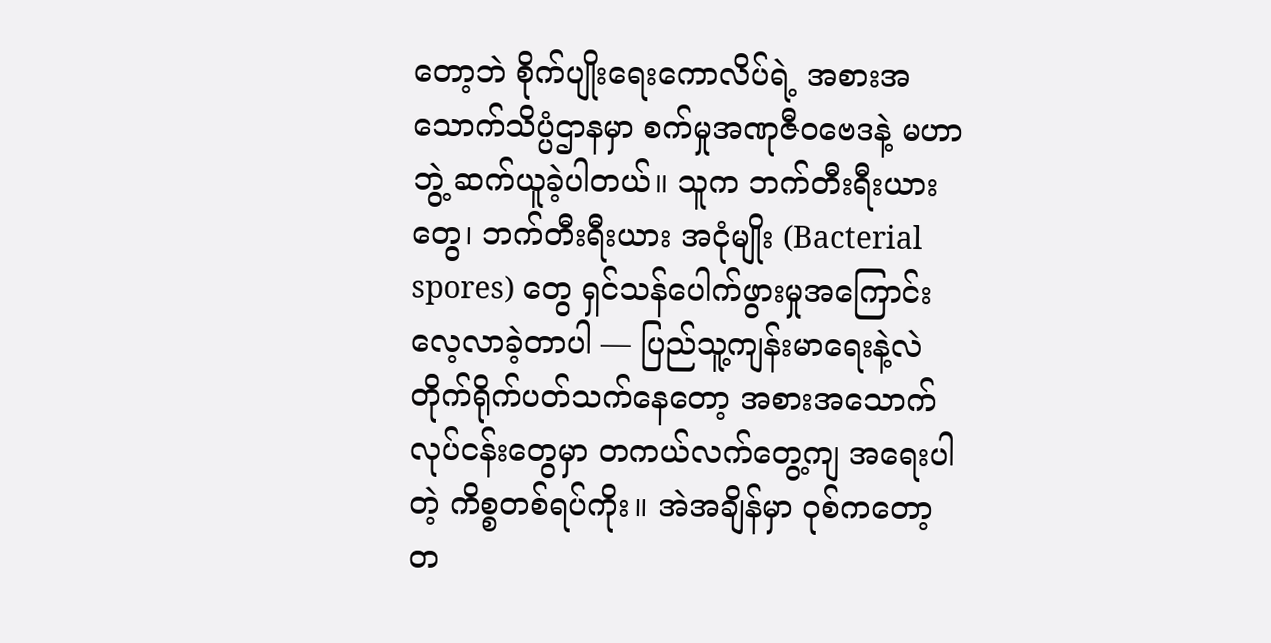တော့ဘဲ စိုက်ပျိုးရေးကောလိပ်ရဲ့ အစားအသောက်သိပ္ပံဌာနမှာ စက်မှုအဏုဇီဝဗေဒနဲ့ မဟာဘွဲ့ ဆက်ယူခဲ့ပါတယ်။ သူက ဘက်တီးရီးယားတွေ၊ ဘက်တီးရီးယား အငုံမျိုး (Bacterial spores) တွေ ရှင်သန်ပေါက်ဖွားမှုအကြောင်း လေ့လာခဲ့တာပါ — ပြည်သူ့ကျန်းမာရေးနဲ့လဲ တိုက်ရိုက်ပတ်သက်နေတော့ အစားအသောက်လုပ်ငန်းတွေမှာ တကယ်လက်တွေ့ကျ အရေးပါတဲ့ ကိစ္စတစ်ရပ်ကိုး။ အဲအချိန်မှာ ဝုစ်ကတော့ တ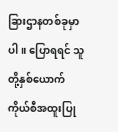ခြားဌာနတစ်ခုမှာပါ။ ပြောရရင် သူတို့နှစ်ယောက် ကိုယ်စီအထူးပြု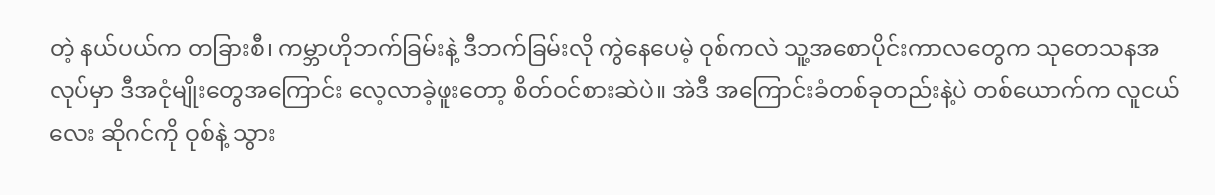တဲ့ နယ်ပယ်က တခြားစီ၊ ကမ္ဘာဟိုဘက်ခြမ်းနဲ့ ဒီဘက်ခြမ်းလို ကွဲနေပေမဲ့ ဝုစ်ကလဲ သူ့အစောပိုင်းကာလတွေက သုတေသနအလုပ်မှာ ဒီအငုံမျိုးတွေအကြောင်း လေ့လာခဲ့ဖူးတော့ စိတ်ဝင်စားဆဲပဲ။ အဲဒီ အကြောင်းခံတစ်ခုတည်းနဲ့ပဲ တစ်ယောက်က လူငယ်လေး ဆိုဂင်ကို ဝုစ်နဲ့ သွား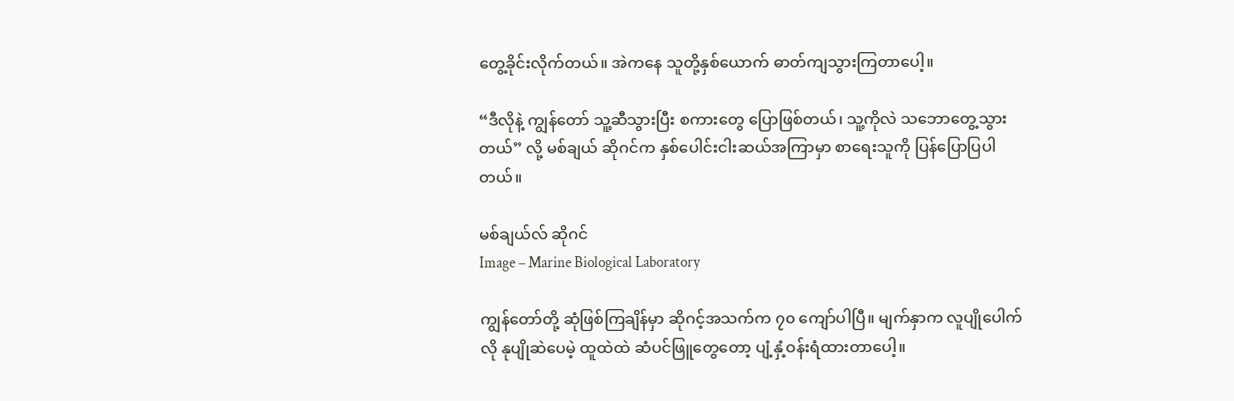တွေ့ခိုင်းလိုက်တယ်။ အဲကနေ သူတို့နှစ်ယောက် ဓာတ်ကျသွားကြတာပေါ့။

“ဒီလိုနဲ့ ကျွန်တော် သူ့ဆီသွားပြီး စကားတွေ ပြောဖြစ်တယ်၊ သူ့ကိုလဲ သဘောတွေ့သွားတယ်” လို့ မစ်ချယ် ဆိုဂင်က နှစ်ပေါင်းငါးဆယ်အကြာမှာ စာရေးသူကို ပြန်ပြောပြပါတယ်။

မစ်ချယ်လ် ဆိုဂင်
Image – Marine Biological Laboratory

ကျွန်တော်တို့ ဆုံဖြစ်ကြချိန်မှာ ဆိုဂင့်အသက်က ၇၀ ကျော်ပါပြီ။ မျက်နှာက လူပျိုပေါက်လို နုပျိုဆဲပေမဲ့ ထူထဲထဲ ဆံပင်ဖြူတွေတော့ ပျံ့နှံ့ဝန်းရံထားတာပေါ့။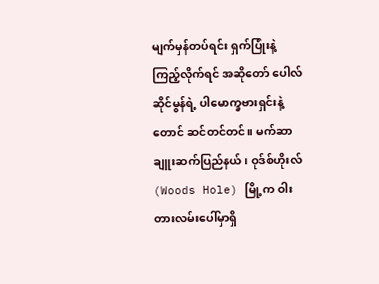မျက်မှန်တပ်ရင်း ရှက်ပြုံးနဲ့ ကြည့်လိုက်ရင် အဆိုတော် ပေါလ်ဆိုင်မွန်ရဲ့ ပါမောက္ခဗားရှင်းနဲ့တောင် ဆင်တင်တင်။ မက်ဆာချူးဆက်ပြည်နယ်၊ ဝုဒ်စ်ဟိုးလ် (Woods Hole) မြို့က ဝါးတားလမ်းပေါ်မှာရှိ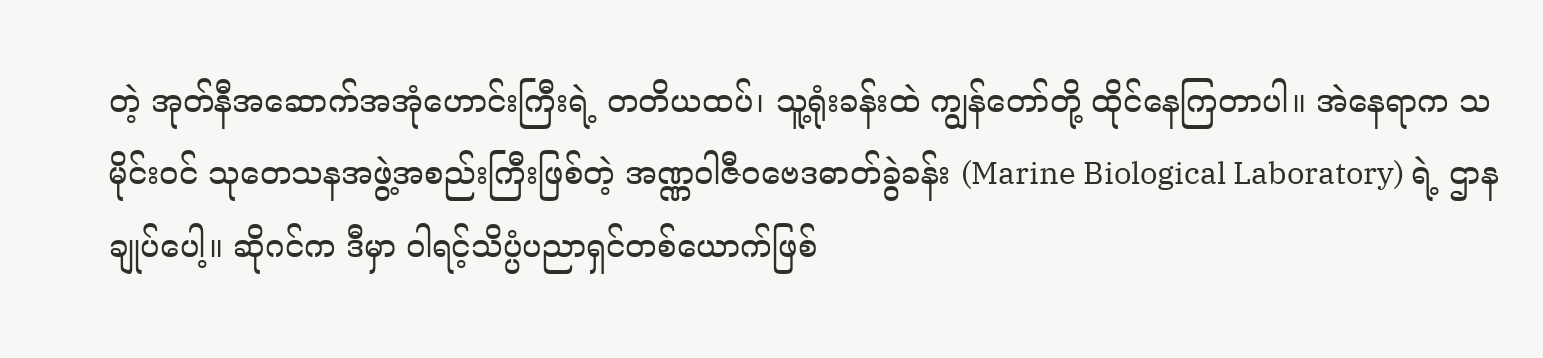တဲ့ အုတ်နီအဆောက်အအုံဟောင်းကြီးရဲ့ တတိယထပ်၊ သူ့ရုံးခန်းထဲ ကျွန်တော်တို့ ထိုင်နေကြတာပါ။ အဲနေရာက သမိုင်းဝင် သုတေသနအဖွဲ့အစည်းကြီးဖြစ်တဲ့ အဏ္ဏဝါဇီဝဗေဒဓာတ်ခွဲခန်း (Marine Biological Laboratory) ရဲ့ ဌာနချုပ်ပေါ့။ ဆိုဂင်က ဒီမှာ ဝါရင့်သိပ္ပံပညာရှင်တစ်ယောက်ဖြစ်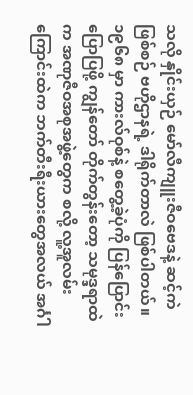သလို နှိုင်းယှဉ် မော်လီကျူးဇီဝဗေဒနဲ့ ဆင့်ကဲဖြစ်စဉ် ဗဟိုဌာနရဲ့ ဒါရိုက်တာလဲ ဖြစ်ပါတယ်။ ၁၉၆၈ မှာ ကားလ်ဝုစ်နဲ့ စတွေ့ခဲ့ပုံကို ပြန်ပြောင်းပြောပြဖို့ ကျွန်တော် တိုက်တွန်းတော့ သမုဒ္ဒရာထဲက အဏုဇီဝအစုအဖွဲ့တွေက စလို့ လူ့အူလမ်းကြောင်းထဲက ဘက်တီးရီးယားတွေအလယ် အင်္ဂါ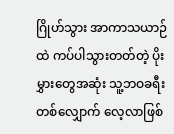ဂြိုဟ်သွား အာကာသယာဉ်ထဲ ကပ်ပါသွားတတ်တဲ့ ပိုးမွှားတွေအဆုံး သူ့ဘဝခရီးတစ်လျှောက် လေ့လာဖြစ်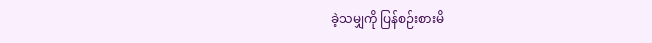ခဲ့သမျှကို ပြန်စဉ်းစားမိ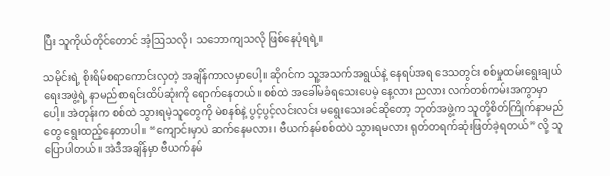ပြီး သူကိုယ်တိုင်တောင် အံ့ဩသလို၊ သဘောကျသလို ဖြစ်နေပုံရရဲ့။

သမိုင်းရဲ့ စိုးရိမ်စရာကောင်းလှတဲ့ အချိန်ကာလမှာပေါ့။ ဆိုဂင်က သူ့အသက်အရွယ်နဲ့ နေရပ်အရ ဒေသတွင်း စစ်မှုထမ်းရွေးချယ်ရေးအဖွဲ့ရဲ့ နာမည်စာရင်းထိပ်ဆုံးကို ရောက်နေတယ်။ စစ်ထဲ အခေါ်မခံရသေးပေမဲ့ နေ့လား ညလား လက်တစ်ကမ်းအကွာမှာပေါ့။ အဲတုန်းက စစ်ထဲ သွားရမဲ့သူတွေကို မဲစနစ်နဲ့ ပွင့်ပွင့်လင်းလင်း မရွေးသေးခင်ဆိုတော့ ဘုတ်အဖွဲ့က သူတို့စိတ်ကြိုက်နာမည်တွေ ရွေးထည့်နေတာပါ။ “ကျောင်းမှာပဲ ဆက်နေမလား၊ ဗီယက်နမ်စစ်ထဲပဲ သွားရမလား ရုတ်တရက်ဆုံးဖြတ်ခဲ့ရတယ်” လို့ သူ ပြောပါတယ်။ အဲဒီအချိန်မှာ ဗီယက်နမ်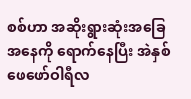စစ်ဟာ အဆိုးရွားဆုံးအခြေအနေကို ရောက်နေပြီး အဲနှစ် ဖေဖော်ဝါရီလ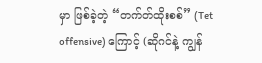မှာ ဖြစ်ခဲ့တဲ့ “တက်တ်ထိုးစစ်” (Tet offensive) ကြောင့် (ဆိုဂင်နဲ့ ကျွန်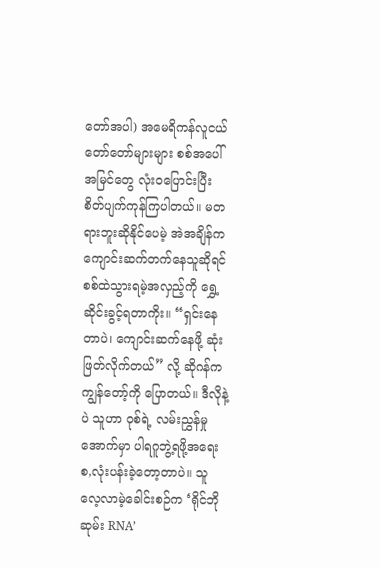တော်အပါ) အမေရိကန်လူငယ်တော်တော်များများ စစ်အပေါ် အမြင်တွေ လုံးဝပြောင်းပြီး စိတ်ပျက်ကုန်ကြပါတယ်။ မတရားဘူးဆိုနိုင်ပေမဲ့ အဲအချိန်က ကျောင်းဆက်တက်နေသူဆိုရင် စစ်ထဲသွားရမဲ့အလှည့်ကို ရွှေ့ဆိုင်းခွင့်ရတာကိုး။ “ရှင်းနေတာပဲ၊ ကျောင်းဆက်နေဖို့ ဆုံးဖြတ်လိုက်တယ်” လို့ ဆိုဂန်က ကျွန်တော့်ကို ပြောတယ်။ ဒီလိုနဲ့ပဲ သူဟာ ဝုစ်ရဲ့ လမ်းညွှန်မှုအောက်မှာ ပါရဂူဘွဲ့ရဖို့အရေး စ,လုံးပန်းခဲ့တော့တာပဲ။ သူ လေ့လာမဲ့ခေါင်းစဉ်က ‘ရိုင်ဘိုဆုမ်း RNA’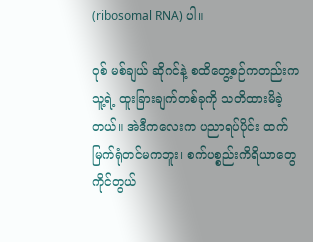(ribosomal RNA) ပါ။

ဝုစ် မစ်ချယ် ဆိုဂင်နဲ့ စထိတွေ့စဉ်ကတည်းက သူ့ရဲ့ ထူးခြားချက်တစ်ခုကို သတိထားမိခဲ့တယ်။ အဲဒီကလေးက ပညာရပ်ပိုင်း ထက်မြက်ရုံတင်မကဘူး၊ စက်ပစ္စည်းကိရိယာတွေ ကိုင်တွယ်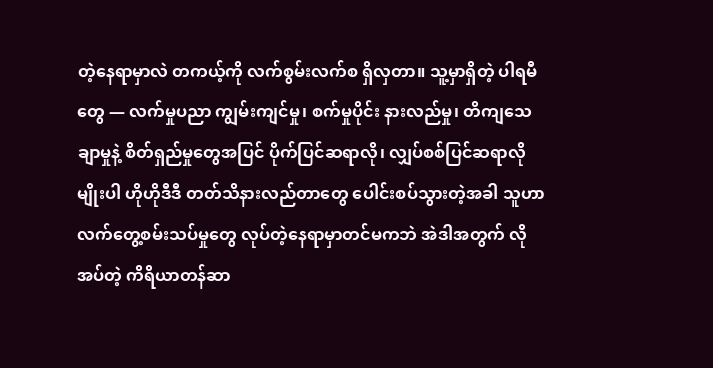တဲ့နေရာမှာလဲ တကယ့်ကို လက်စွမ်းလက်စ ရှိလှတာ။ သူ့မှာရှိတဲ့ ပါရမီတွေ — လက်မှုပညာ ကျွမ်းကျင်မှု၊ စက်မှုပိုင်း နားလည်မှု၊ တိကျသေချာမှုနဲ့ စိတ်ရှည်မှုတွေအပြင် ပိုက်ပြင်ဆရာလို၊ လျှပ်စစ်ပြင်ဆရာလိုမျိုးပါ ဟိုဟိုဒီဒီ တတ်သိနားလည်တာတွေ ပေါင်းစပ်သွားတဲ့အခါ သူဟာ လက်တွေ့စမ်းသပ်မှုတွေ လုပ်တဲ့နေရာမှာတင်မကဘဲ အဲဒါအတွက် လိုအပ်တဲ့ ကိရိယာတန်ဆာ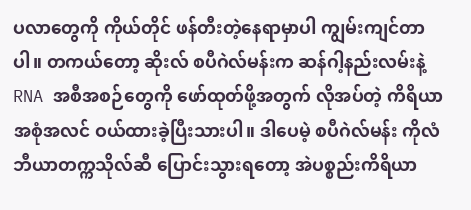ပလာတွေကို ကိုယ်တိုင် ဖန်တီးတဲ့နေရာမှာပါ ကျွမ်းကျင်တာပါ။ တကယ်တော့ ဆိုးလ် စပီဂဲလ်မန်းက ဆန်ဂါ့နည်းလမ်းနဲ့ RNA အစီအစဉ်တွေကို ဖော်ထုတ်ဖို့အတွက် လိုအပ်တဲ့ ကိရိယာအစုံအလင် ဝယ်ထားခဲ့ပြီးသားပါ။ ဒါပေမဲ့ စပီဂဲလ်မန်း ကိုလံဘီယာတက္ကသိုလ်ဆီ ပြောင်းသွားရတော့ အဲပစ္စည်းကိရိယာ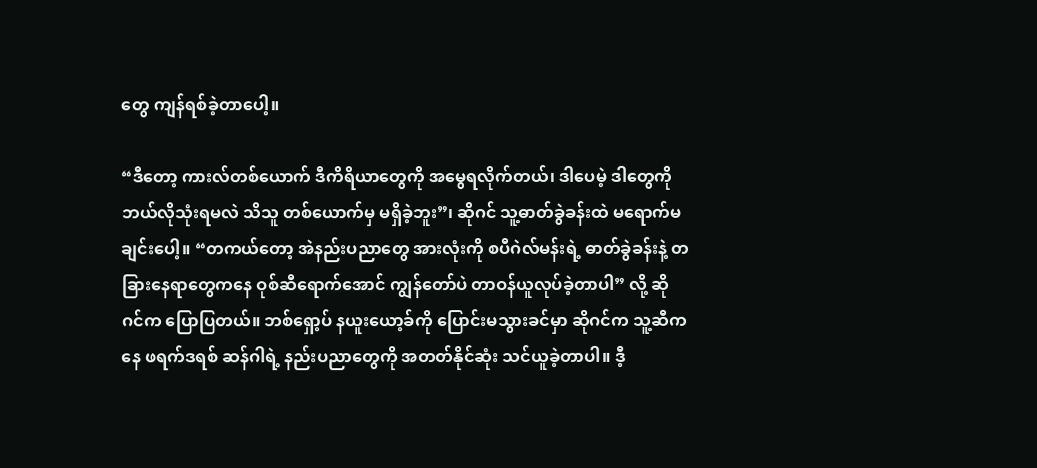တွေ ကျန်ရစ်ခဲ့တာပေါ့။

“ဒီတော့ ကားလ်တစ်ယောက် ဒီကိရိယာတွေကို အမွေရလိုက်တယ်၊ ဒါပေမဲ့ ဒါတွေကို ဘယ်လိုသုံးရမလဲ သိသူ တစ်ယောက်မှ မရှိခဲ့ဘူး”၊ ဆိုဂင် သူ့ဓာတ်ခွဲခန်းထဲ မရောက်မချင်းပေါ့။ “တကယ်တော့ အဲနည်းပညာတွေ အားလုံးကို စပီဂဲလ်မန်းရဲ့ ဓာတ်ခွဲခန်းနဲ့ တခြားနေရာတွေကနေ ဝုစ်ဆီရောက်အောင် ကျွန်တော်ပဲ တာဝန်ယူလုပ်ခဲ့တာပါ” လို့ ဆိုဂင်က ပြောပြတယ်။ ဘစ်ရှော့ပ် နယူးယော့ခ်ကို ပြောင်းမသွားခင်မှာ ဆိုဂင်က သူ့ဆီကနေ ဖရက်ဒရစ် ဆန်ဂါရဲ့ နည်းပညာတွေကို အတတ်နိုင်ဆုံး သင်ယူခဲ့တာပါ။ ဒီ့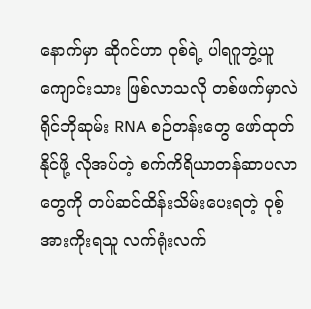နောက်မှာ ဆိုဂင်ဟာ ဝုစ်ရဲ့ ပါရဂူဘွဲ့ယူကျောင်းသား ဖြစ်လာသလို တစ်ဖက်မှာလဲ ရိုင်ဘိုဆုမ်း RNA စဉ်တန်းတွေ ဖော်ထုတ်နိုင်ဖို့ လိုအပ်တဲ့ စက်ကိရိယာတန်ဆာပလာတွေကို တပ်ဆင်ထိန်းသိမ်းပေးရတဲ့ ဝုစ့်အားကိုးရသူ လက်ရုံးလက်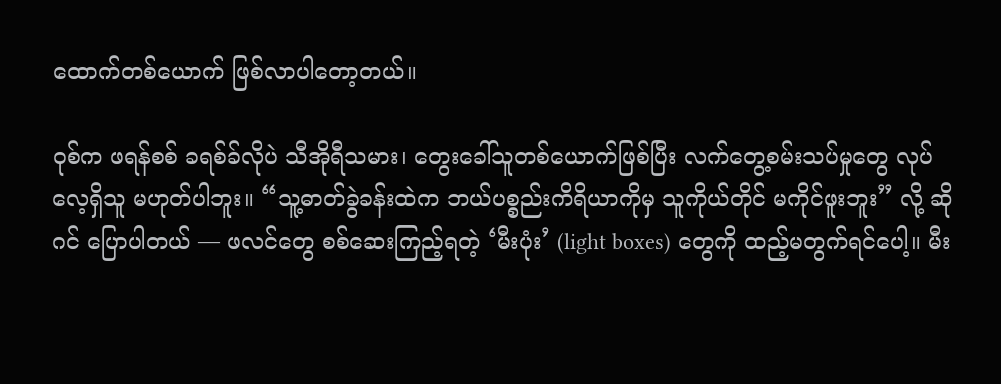ထောက်တစ်ယောက် ဖြစ်လာပါတော့တယ်။

ဝုစ်က ဖရန်စစ် ခရစ်ခ်လိုပဲ သီအိုရီသမား၊ တွေးခေါ်သူတစ်ယောက်ဖြစ်ပြီး လက်တွေ့စမ်းသပ်မှုတွေ လုပ်လေ့ရှိသူ မဟုတ်ပါဘူး။ “သူ့ဓာတ်ခွဲခန်းထဲက ဘယ်ပစ္စည်းကိရိယာကိုမှ သူကိုယ်တိုင် မကိုင်ဖူးဘူး” လို့ ဆိုဂင် ပြောပါတယ် — ဖလင်တွေ စစ်ဆေးကြည့်ရတဲ့ ‘မီးပုံး’ (light boxes) တွေကို ထည့်မတွက်ရင်ပေါ့။ မီး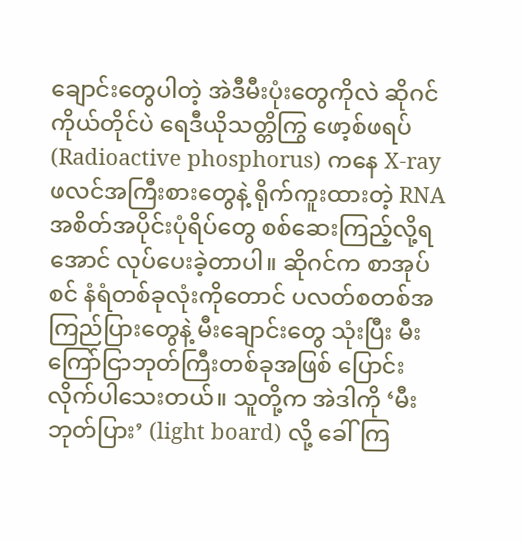ချောင်းတွေပါတဲ့ အဲဒီမီးပုံးတွေကိုလဲ ဆိုဂင်ကိုယ်တိုင်ပဲ ရေဒီယိုသတ္တိကြွ ဖော့စ်ဖရပ် (Radioactive phosphorus) ကနေ X-ray ဖလင်အကြီးစားတွေနဲ့ ရိုက်ကူးထားတဲ့ RNA အစိတ်အပိုင်းပုံရိပ်တွေ စစ်ဆေးကြည့်လို့ရအောင် လုပ်ပေးခဲ့တာပါ။ ဆိုဂင်က စာအုပ်စင် နံရံတစ်ခုလုံးကိုတောင် ပလတ်စတစ်အကြည်ပြားတွေနဲ့ မီးချောင်းတွေ သုံးပြီး မီးကြော်ငြာဘုတ်ကြီးတစ်ခုအဖြစ် ပြောင်းလိုက်ပါသေးတယ်။ သူတို့က အဲဒါကို ‘မီးဘုတ်ပြား’ (light board) လို့ ခေါ်ကြ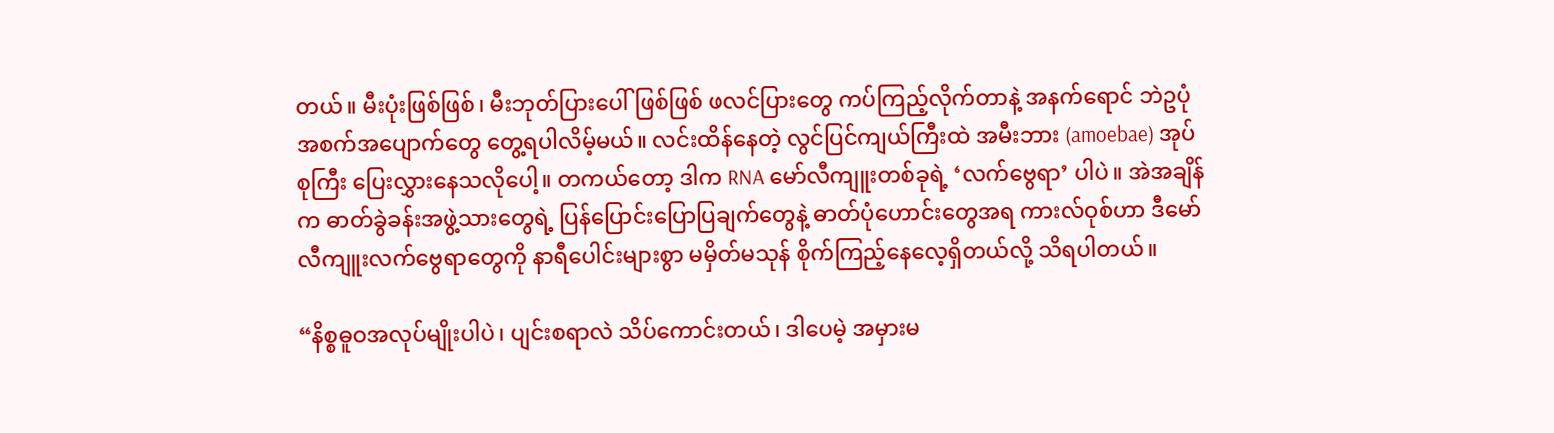တယ်။ မီးပုံးဖြစ်ဖြစ်၊ မီးဘုတ်ပြားပေါ်ဖြစ်ဖြစ် ဖလင်ပြားတွေ ကပ်ကြည့်လိုက်တာနဲ့ အနက်ရောင် ဘဲဥပုံ အစက်အပျောက်တွေ တွေ့ရပါလိမ့်မယ်။ လင်းထိန်နေတဲ့ လွင်ပြင်ကျယ်ကြီးထဲ အမီးဘား (amoebae) အုပ်စုကြီး ပြေးလွှားနေသလိုပေါ့။ တကယ်တော့ ဒါက RNA မော်လီကျူးတစ်ခုရဲ့ ‘လက်ဗွေရာ’ ပါပဲ။ အဲအချိန်က ဓာတ်ခွဲခန်းအဖွဲ့သားတွေရဲ့ ပြန်ပြောင်းပြောပြချက်တွေနဲ့ ဓာတ်ပုံဟောင်းတွေအရ ကားလ်ဝုစ်ဟာ ဒီမော်လီကျူးလက်ဗွေရာတွေကို နာရီပေါင်းများစွာ မမှိတ်မသုန် စိုက်ကြည့်နေလေ့ရှိတယ်လို့ သိရပါတယ်။

“နိစ္စဓူဝအလုပ်မျိုးပါပဲ၊ ပျင်းစရာလဲ သိပ်ကောင်းတယ်၊ ဒါပေမဲ့ အမှားမ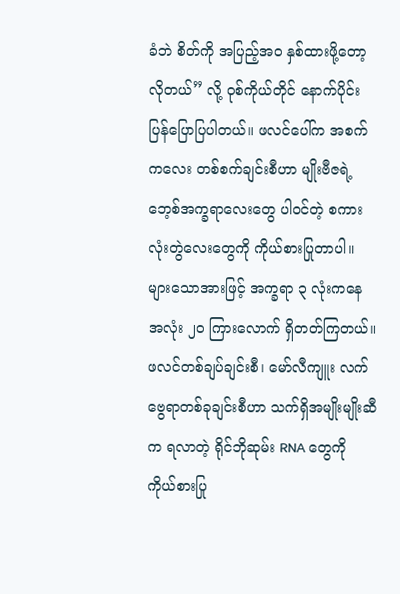ခံဘဲ စိတ်ကို အပြည့်အဝ နှစ်ထားဖို့တော့ လိုတယ်” လို့ ဝုစ်ကိုယ်တိုင် နောက်ပိုင်းပြန်ပြောပြပါတယ်။ ဖလင်ပေါ်က အစက်ကလေး တစ်စက်ချင်းစီဟာ မျိုးဗီဇရဲ့ ဘေ့စ်အက္ခရာလေးတွေ ပါဝင်တဲ့ စကားလုံးတွဲလေးတွေကို ကိုယ်စားပြုတာပါ။ များသောအားဖြင့် အက္ခရာ ၃ လုံးကနေ အလုံး ၂၀ ကြားလောက် ရှိတတ်ကြတယ်။ ဖလင်တစ်ချပ်ချင်းစီ၊ မော်လီကျူး လက်ဗွေရာတစ်ခုချင်းစီဟာ သက်ရှိအမျိုးမျိုးဆီက ရလာတဲ့ ရိုင်ဘိုဆုမ်း RNA တွေကို ကိုယ်စားပြု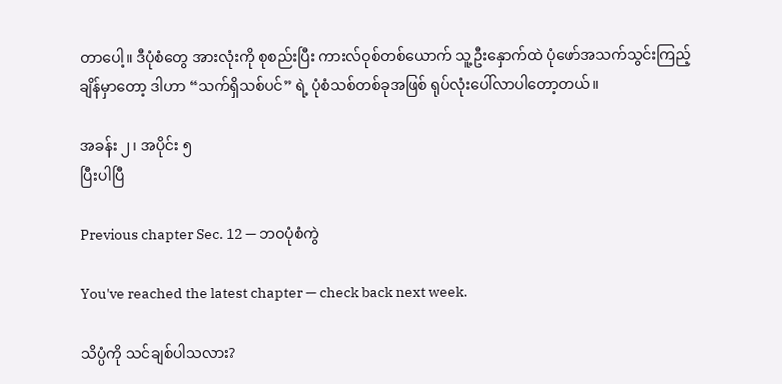တာပေါ့။ ဒီပုံစံတွေ အားလုံးကို စုစည်းပြီး ကားလ်ဝုစ်တစ်ယောက် သူ့ဦးနှောက်ထဲ ပုံဖော်အသက်သွင်းကြည့်ချိန်မှာတော့ ဒါဟာ “သက်ရှိသစ်ပင်” ရဲ့ ပုံစံသစ်တစ်ခုအဖြစ် ရုပ်လုံးပေါ်လာပါတော့တယ်။

အခန်း ၂၊ အပိုင်း ၅
ပြီးပါပြီ

Previous chapter Sec. 12 — ဘဝပုံစံကွဲ

You've reached the latest chapter — check back next week.

သိပ္ပံကို သင်ချစ်ပါသလား?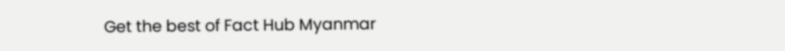Get the best of Fact Hub Myanmar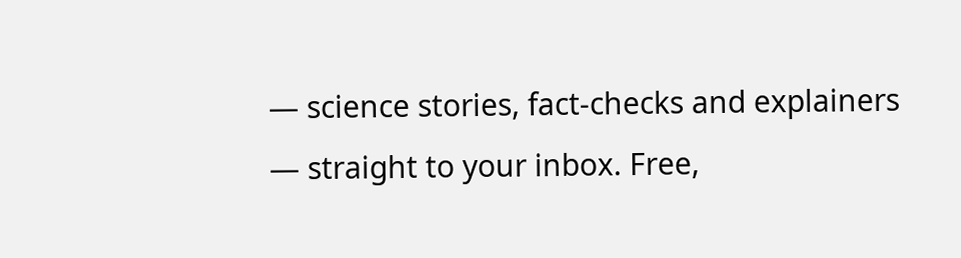— science stories, fact-checks and explainers — straight to your inbox. Free,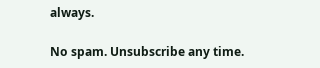always.

No spam. Unsubscribe any time.